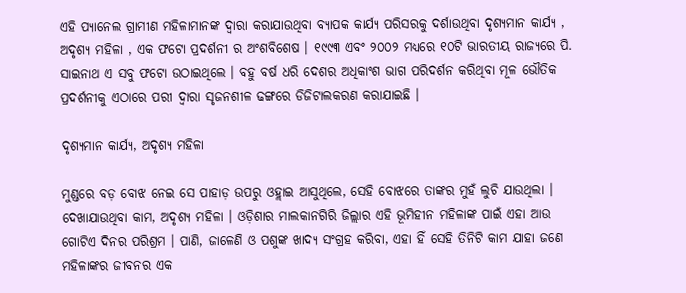ଏହି ପ୍ୟାନେଲ ଗ୍ରାମୀଣ ମହିଳାମାନଙ୍କ ଦ୍ଵାରା କରାଯାଉଥିବା ବ୍ୟାପକ କାର୍ଯ୍ୟ ପରିସରକୁ ଦର୍ଶାଉଥିବା ଦୃଶ୍ୟମାନ କାର୍ଯ୍ୟ , ଅଦୃଶ୍ୟ ମହିଳା , ଏକ ଫଟୋ ପ୍ରଦର୍ଶନୀ ର ଅଂଶବିଶେଷ । ୧୯୯୩ ଏବଂ ୨୦୦୨ ମଧ୍ୟରେ ୧୦ଟି ଭାରତୀୟ ରାଜ୍ୟରେ ପି. ସାଇନାଥ ଏ ସବୁ ଫଟୋ ଉଠାଇଥିଲେ । ବହୁ ବର୍ଷ ଧରି ଦେଶର ଅଧିକାଂଶ ଭାଗ ପରିଦର୍ଶନ କରିଥିବା ମୂଳ ଭୌତିକ ପ୍ରଦର୍ଶନୀକୁ ଏଠାରେ ପରୀ ଦ୍ଵାରା ସୃଜନଶୀଳ ଢଙ୍ଗରେ ଡିଜିଟାଲକରଣ କରାଯାଇଛି ।

ଦୃଶ୍ୟମାନ କାର୍ଯ୍ୟ, ଅଦୃଶ୍ୟ ମହିଳା

ମୁଣ୍ଡରେ ବଡ଼ ବୋଝ ନେଇ ସେ ପାହାଡ଼ ଉପରୁ ଓହ୍ଲାଇ ଆସୁଥିଲେ, ସେହି ବୋଝରେ ତାଙ୍କର ମୁହଁ ଲୁଚି ଯାଉଥିଲା । ଦେଖାଯାଉଥିବା କାମ, ଅଦୃଶ୍ୟ ମହିଳା । ଓଡ଼ିଶାର ମାଲକାନଗିରି ଜିଲ୍ଲାର ଏହି ଭୂମିହୀନ ମହିଳାଙ୍କ ପାଇଁ ଏହା ଆଉ ଗୋଟିଏ ଦିନର ପରିଶ୍ରମ । ପାଣି, ଜାଳେଣି ଓ ପଶୁଙ୍କ ଖାଦ୍ୟ ସଂଗ୍ରହ କରିବା, ଏହା ହିଁ ସେହି ତିନିଟି କାମ ଯାହା ଜଣେ ମହିଳାଙ୍କର ଜୀବନର ଏକ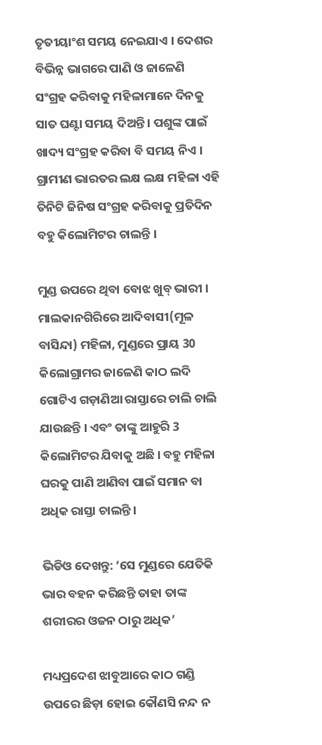ତୃତୀୟାଂଶ ସମୟ ନେଇଯାଏ । ଦେଶର ବିଭିନ୍ନ ଭାଗରେ ପାଣି ଓ ଜାଳେଣି ସଂଗ୍ରହ କରିବାକୁ ମହିଳାମାନେ ଦିନକୁ ସାତ ଘଣ୍ଟା ସମୟ ଦିଅନ୍ତି । ପଶୁଙ୍କ ପାଇଁ ଖାଦ୍ୟ ସଂଗ୍ରହ କରିବା ବି ସମୟ ନିଏ । ଗ୍ରାମୀଣ ଭାରତର ଲକ୍ଷ ଲକ୍ଷ ମହିଳା ଏହି ତିନିଟି ଜିନିଷ ସଂଗ୍ରହ କରିବାକୁ ପ୍ରତିଦିନ ବହୁ କିଲୋମିଟର ଚାଲନ୍ତି ।

ମୁଣ୍ଡ ଉପରେ ଥିବା ବୋଝ ଖୁବ୍‌ ଭାରୀ । ମାଲକାନଗିରିରେ ଆଦିବାସୀ(ମୂଳ ବାସିନ୍ଦା) ମହିଳା, ମୁଣ୍ଡରେ ପ୍ରାୟ 30 କିଲୋଗ୍ରାମର ଜାଳେଣି କାଠ ଲଦି ଗୋଟିଏ ଗଡ଼ାଣିଆ ରାସ୍ତାରେ ଚାଲି ଚାଲି ଯାଉଛନ୍ତି । ଏବଂ ତାଙ୍କୁ ଆହୁରି 3 କିଲୋମିଟର ଯିବାକୁ ଅଛି । ବହୁ ମହିଳା ଘରକୁ ପାଣି ଆଣିବା ପାଇଁ ସମାନ ବା ଅଧିକ ରାସ୍ତା ଚାଲନ୍ତି ।

ଭିଡିଓ ଦେଖନ୍ତୁ: ‘ସେ ମୁଣ୍ଡରେ ଯେତିକି ଭାର ବହନ କରିଛନ୍ତି ତାହା ତାଙ୍କ ଶରୀରର ଓଜନ ଠାରୁ ଅଧିକ’

ମଧ୍ୟପ୍ରଦେଶ ଝାବୁଆରେ କାଠ ଗଣ୍ଡି ଉପରେ ଛିଡ଼ା ହୋଇ କୌଣସି ନନ୍ଦ ନ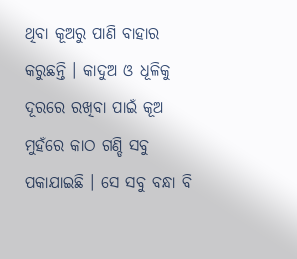ଥିବା କୂଅରୁ ପାଣି ବାହାର କରୁଛନ୍ତି । କାଦୁଅ ଓ ଧୂଳିକୁ ଦୂରରେ ରଖିବା ପାଇଁ କୂଅ ମୁହଁରେ କାଠ ଗଣ୍ଡି ସବୁ ପକାଯାଇଛି । ସେ ସବୁ ବନ୍ଧା ବି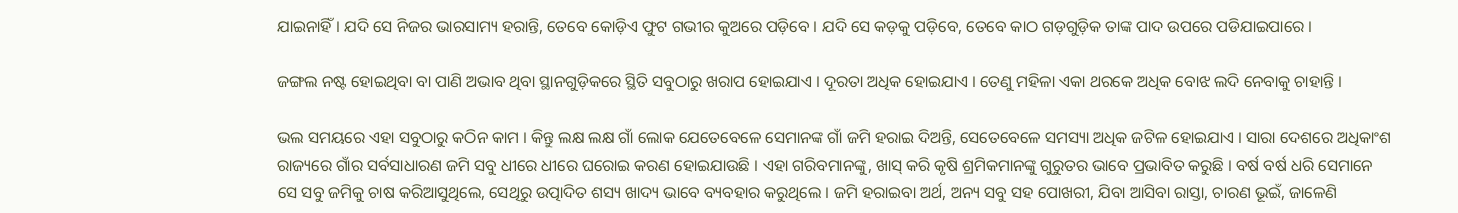ଯାଇନାହିଁ । ଯଦି ସେ ନିଜର ଭାରସାମ୍ୟ ହରାନ୍ତି, ତେବେ କୋଡ଼ିଏ ଫୁଟ ଗଭୀର କୁଅରେ ପଡ଼ିବେ । ଯଦି ସେ କଡ଼କୁ ପଡ଼ିବେ, ତେବେ କାଠ ଗଡ଼ଗୁଡ଼ିକ ତାଙ୍କ ପାଦ ଉପରେ ପଡିଯାଇପାରେ ।

ଜଙ୍ଗଲ ନଷ୍ଟ ହୋଇଥିବା ବା ପାଣି ଅଭାବ ଥିବା ସ୍ଥାନଗୁଡ଼ିକରେ ସ୍ଥିତି ସବୁଠାରୁ ଖରାପ ହୋଇଯାଏ । ଦୂରତା ଅଧିକ ହୋଇଯାଏ । ତେଣୁ ମହିଳା ଏକା ଥରକେ ଅଧିକ ବୋଝ ଲଦି ନେବାକୁ ଚାହାନ୍ତି ।

ଭଲ ସମୟରେ ଏହା ସବୁଠାରୁ କଠିନ କାମ । କିନ୍ତୁ ଲକ୍ଷ ଲକ୍ଷ ଗାଁ ଲୋକ ଯେତେବେଳେ ସେମାନଙ୍କ ଗାଁ ଜମି ହରାଇ ଦିଅନ୍ତି, ସେତେବେଳେ ସମସ୍ୟା ଅଧିକ ଜଟିଳ ହୋଇଯାଏ । ସାରା ଦେଶରେ ଅଧିକାଂଶ ରାଜ୍ୟରେ ଗାଁର ସର୍ବସାଧାରଣ ଜମି ସବୁ ଧୀରେ ଧୀରେ ଘରୋଇ କରଣ ହୋଇଯାଉଛି । ଏହା ଗରିବମାନଙ୍କୁ, ଖାସ୍ କରି କୃଷି ଶ୍ରମିକମାନଙ୍କୁ ଗୁରୁତର ଭାବେ ପ୍ରଭାବିତ କରୁଛି । ବର୍ଷ ବର୍ଷ ଧରି ସେମାନେ ସେ ସବୁ ଜମିକୁ ଚାଷ କରିଆସୁଥିଲେ, ସେଥିରୁ ଉତ୍ପାଦିତ ଶସ୍ୟ ଖାଦ୍ୟ ଭାବେ ବ୍ୟବହାର କରୁଥିଲେ । ଜମି ହରାଇବା ଅର୍ଥ, ଅନ୍ୟ ସବୁ ସହ ପୋଖରୀ, ଯିବା ଆସିବା ରାସ୍ତା, ଚାରଣ ଭୂଇଁ, ଜାଳେଣି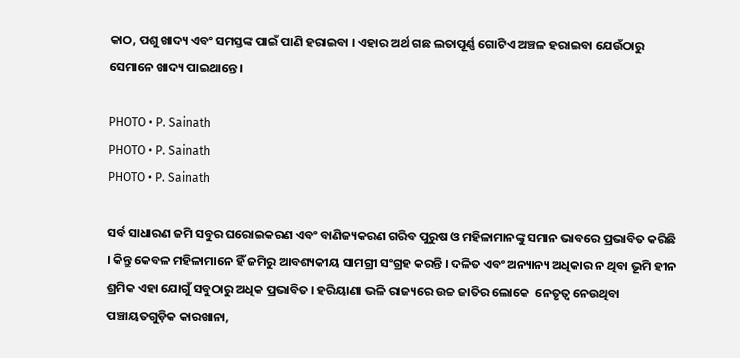କାଠ, ପଶୁ ଖାଦ୍ୟ ଏବଂ ସମସ୍ତଙ୍କ ପାଇଁ ପାଣି ହରାଇବା । ଏହାର ଅର୍ଥ ଗଛ ଲତାପୂର୍ଣ୍ଣ ଗୋଟିଏ ଅଞ୍ଚଳ ହରାଇବା ଯେଉଁଠାରୁ ସେମାନେ ଖାଦ୍ୟ ପାଇଥାନ୍ତେ ।

PHOTO • P. Sainath
PHOTO • P. Sainath
PHOTO • P. Sainath

ସର୍ବ ସାଧାରଣ ଜମି ସବୁର ଘରୋଇକରଣ ଏବଂ ବାଣିଜ୍ୟକରଣ ଗରିବ ପୁରୁଷ ଓ ମହିଳାମାନଙ୍କୁ ସମାନ ଭାବରେ ପ୍ରଭାବିତ କରିଛି । କିନ୍ତୁ କେବଳ ମହିଳାମାନେ ହିଁ ଜମିରୁ ଆବଶ୍ୟକୀୟ ସାମଗ୍ରୀ ସଂଗ୍ରହ କରନ୍ତି । ଦଳିତ ଏବଂ ଅନ୍ୟାନ୍ୟ ଅଧିକାର ନ ଥିବା ଭୂମି ହୀନ ଶ୍ରମିକ ଏହା ଯୋଗୁଁ ସବୁଠାରୁ ଅଧିକ ପ୍ରଭାବିତ । ହରିୟାଣା ଭଳି ରାଜ୍ୟରେ ଉଚ୍ଚ ଜାତିର ଲୋକେ  ନେତୃତ୍ଵ ନେଉଥିବା ପଞ୍ଚାୟତଗୁଡ଼ିକ କାରଖାନା,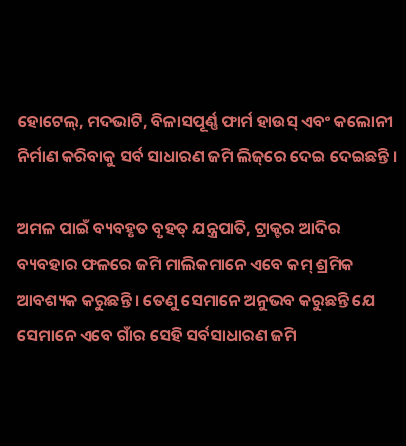ହୋଟେଲ୍‌, ମଦଭାଟି, ବିଳାସପୂର୍ଣ୍ଣ ଫାର୍ମ ହାଉସ୍‌ ଏବଂ କଲୋନୀ ନିର୍ମାଣ କରିବାକୁ ସର୍ବ ସାଧାରଣ ଜମି ଲିଜ୍‌ରେ ଦେଇ ଦେଇଛନ୍ତି ।

ଅମଳ ପାଇଁ ବ୍ୟବହୃତ ବୃହତ୍‌ ଯନ୍ତ୍ରପାତି, ଟ୍ରାକ୍ଟର ଆଦିର ବ୍ୟବହାର ଫଳରେ ଜମି ମାଲିକମାନେ ଏବେ କମ୍ ଶ୍ରମିକ ଆବଶ୍ୟକ କରୁଛନ୍ତି । ତେଣୁ ସେମାନେ ଅନୁଭବ କରୁଛନ୍ତି ଯେ ସେମାନେ ଏବେ ଗାଁର ସେହି ସର୍ବସାଧାରଣ ଜମି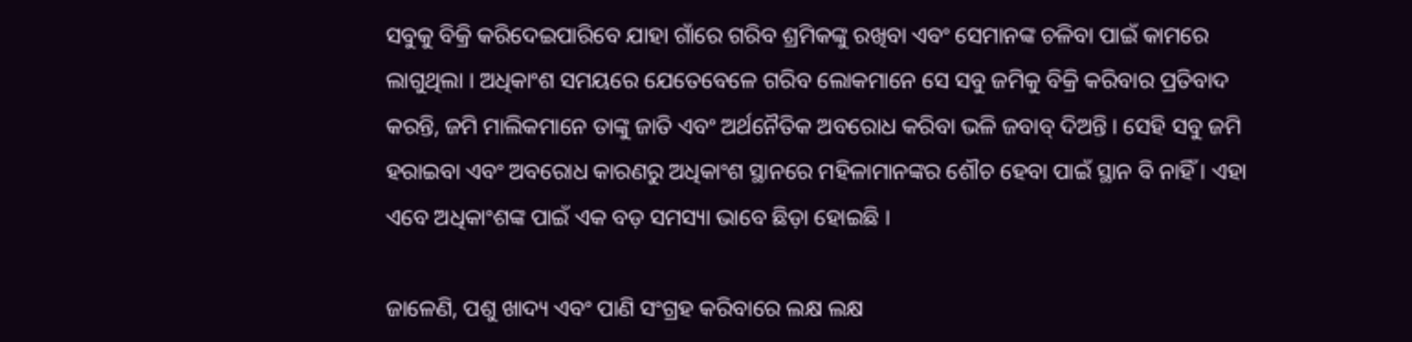ସବୁକୁ ବିକ୍ରି କରିଦେଇପାରିବେ ଯାହା ଗାଁରେ ଗରିବ ଶ୍ରମିକଙ୍କୁ ରଖିବା ଏବଂ ସେମାନଙ୍କ ଚଳିବା ପାଇଁ କାମରେ ଲାଗୁଥିଲା । ଅଧିକାଂଶ ସମୟରେ ଯେତେବେଳେ ଗରିବ ଲୋକମାନେ ସେ ସବୁ ଜମିକୁ ବିକ୍ରି କରିବାର ପ୍ରତିବାଦ କରନ୍ତି, ଜମି ମାଲିକମାନେ ତାଙ୍କୁ ଜାତି ଏବଂ ଅର୍ଥନୈତିକ ଅବରୋଧ କରିବା ଭଳି ଜବାବ୍ ଦିଅନ୍ତି । ସେହି ସବୁ ଜମି ହରାଇବା ଏବଂ ଅବରୋଧ କାରଣରୁ ଅଧିକାଂଶ ସ୍ଥାନରେ ମହିଳାମାନଙ୍କର ଶୌଚ ହେବା ପାଇଁ ସ୍ଥାନ ବି ନାହିଁ । ଏହା ଏବେ ଅଧିକାଂଶଙ୍କ ପାଇଁ ଏକ ବଡ଼ ସମସ୍ୟା ଭାବେ ଛିଡ଼ା ହୋଇଛି ।

ଜାଳେଣି, ପଶୁ ଖାଦ୍ୟ ଏବଂ ପାଣି ସଂଗ୍ରହ କରିବାରେ ଲକ୍ଷ ଲକ୍ଷ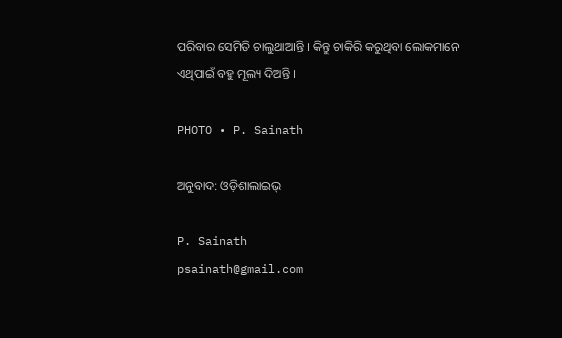ପରିବାର ସେମିତି ଚାଲୁଥାଆନ୍ତି । କିନ୍ତୁ ଚାକିରି କରୁଥିବା ଲୋକମାନେ ଏଥିପାଇଁ ବହୁ ମୂଲ୍ୟ ଦିଅନ୍ତି ।

PHOTO • P. Sainath

ଅନୁବାଦ: ଓଡ଼ିଶାଲାଇଭ୍

P. Sainath
psainath@gmail.com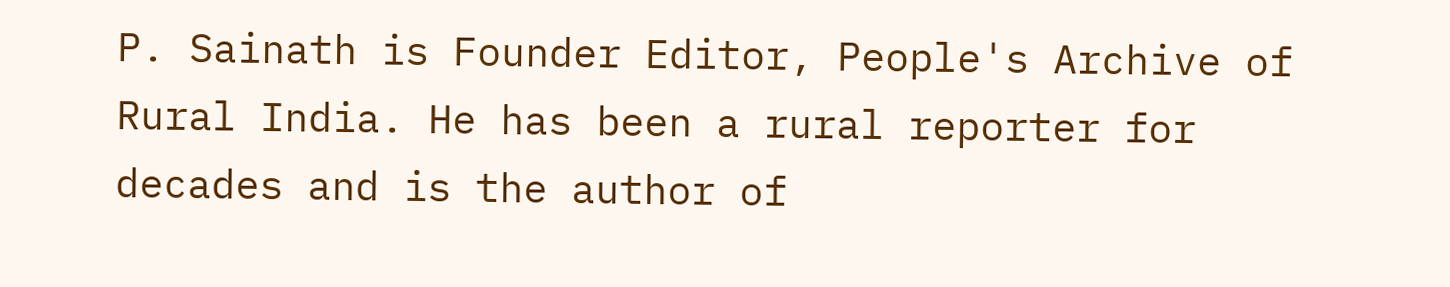P. Sainath is Founder Editor, People's Archive of Rural India. He has been a rural reporter for decades and is the author of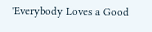'Everybody Loves a Good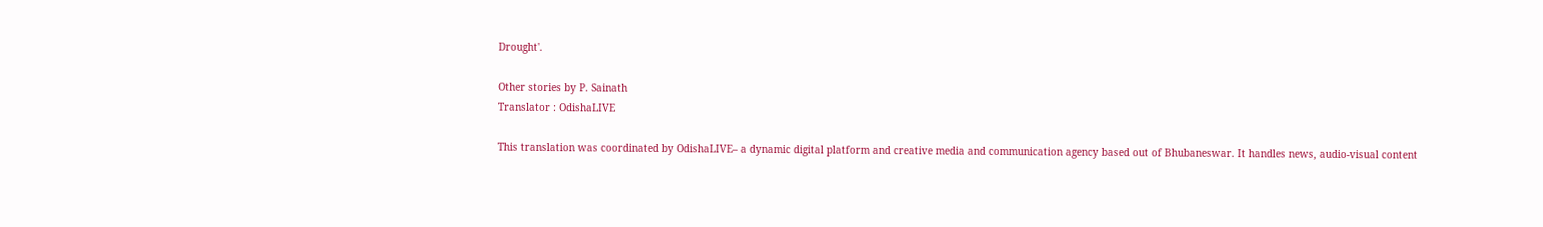Drought'.

Other stories by P. Sainath
Translator : OdishaLIVE

This translation was coordinated by OdishaLIVE– a dynamic digital platform and creative media and communication agency based out of Bhubaneswar. It handles news, audio-visual content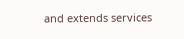and extends services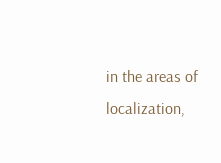in the areas of localization,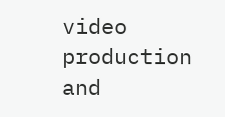video production and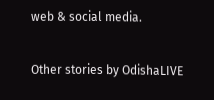web & social media.

Other stories by OdishaLIVE